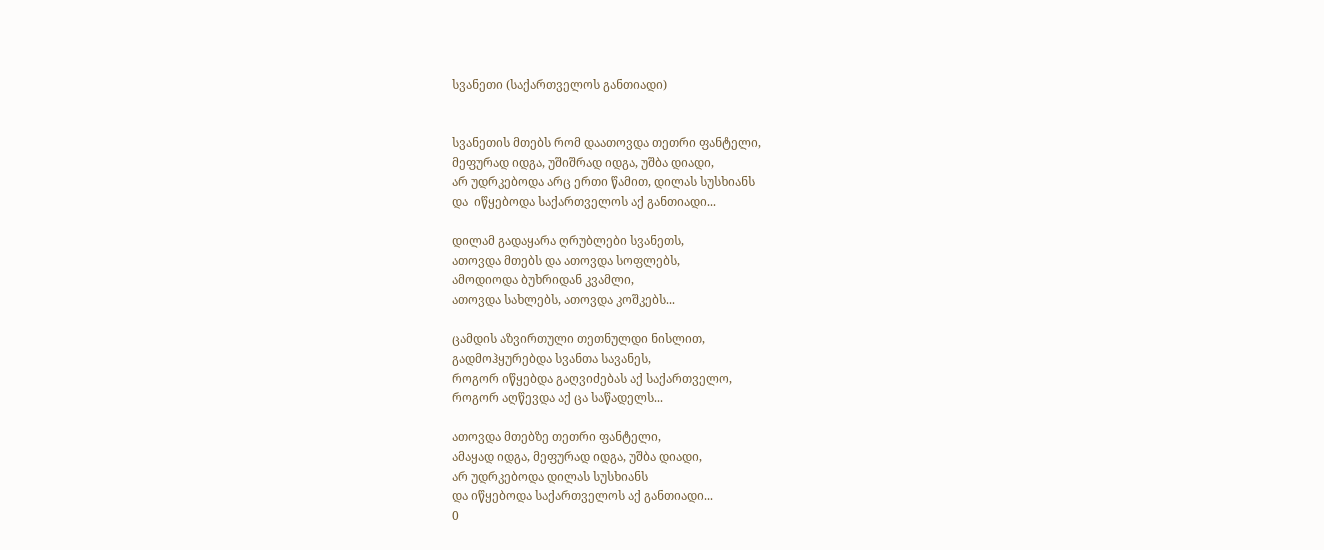სვანეთი (საქართველოს განთიადი)


სვანეთის მთებს რომ დაათოვდა თეთრი ფანტელი,
მეფურად იდგა, უშიშრად იდგა, უშბა დიადი,
არ უდრკებოდა არც ერთი წამით, დილას სუსხიანს
და  იწყებოდა საქართველოს აქ განთიადი...

დილამ გადაყარა ღრუბლები სვანეთს,
ათოვდა მთებს და ათოვდა სოფლებს,
ამოდიოდა ბუხრიდან კვამლი,
ათოვდა სახლებს, ათოვდა კოშკებს...

ცამდის აზვირთული თეთნულდი ნისლით,
გადმოჰყურებდა სვანთა სავანეს,
როგორ იწყებდა გაღვიძებას აქ საქართველო,
როგორ აღწევდა აქ ცა საწადელს...

ათოვდა მთებზე თეთრი ფანტელი,
ამაყად იდგა, მეფურად იდგა, უშბა დიადი,
არ უდრკებოდა დილას სუსხიანს
და იწყებოდა საქართველოს აქ განთიადი...
0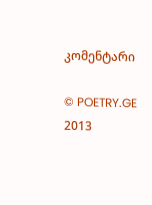კომენტარი

© POETRY.GE 2013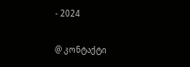- 2024

@ კონტაქტი